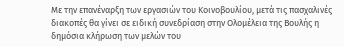Με την επανέναρξη των εργασιών του Κοινοβουλίου, μετά τις πασχαλινές διακοπές θα γίνει σε ειδική συνεδρίαση στην Ολομέλεια της Βουλής η δημόσια κλήρωση των μελών του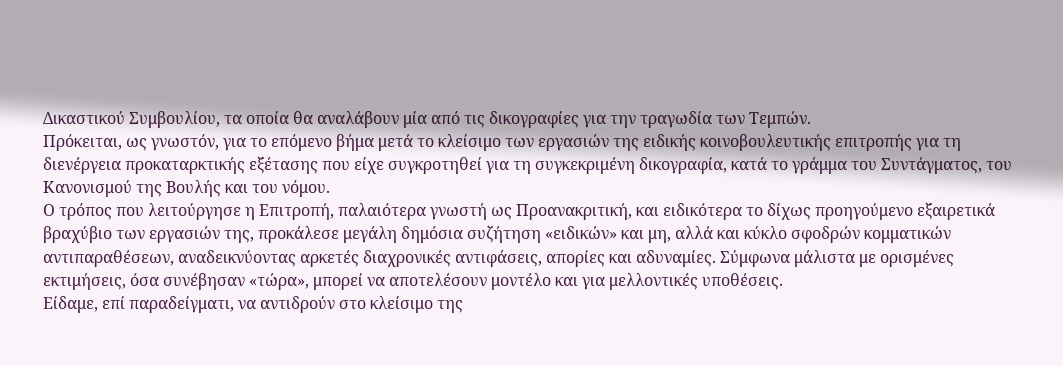Δικαστικού Συμβουλίου, τα οποία θα αναλάβουν μία από τις δικογραφίες για την τραγωδία των Τεμπών.
Πρόκειται, ως γνωστόν, για το επόμενο βήμα μετά το κλείσιμο των εργασιών της ειδικής κοινοβουλευτικής επιτροπής για τη διενέργεια προκαταρκτικής εξέτασης που είχε συγκροτηθεί για τη συγκεκριμένη δικογραφία, κατά το γράμμα του Συντάγματος, του Κανονισμού της Βουλής και του νόμου.
Ο τρόπος που λειτούργησε η Επιτροπή, παλαιότερα γνωστή ως Προανακριτική, και ειδικότερα το δίχως προηγούμενο εξαιρετικά βραχύβιο των εργασιών της, προκάλεσε μεγάλη δημόσια συζήτηση «ειδικών» και μη, αλλά και κύκλο σφοδρών κομματικών αντιπαραθέσεων, αναδεικνύοντας αρκετές διαχρονικές αντιφάσεις, απορίες και αδυναμίες. Σύμφωνα μάλιστα με ορισμένες εκτιμήσεις, όσα συνέβησαν «τώρα», μπορεί να αποτελέσουν μοντέλο και για μελλοντικές υποθέσεις.
Είδαμε, επί παραδείγματι, να αντιδρούν στο κλείσιμο της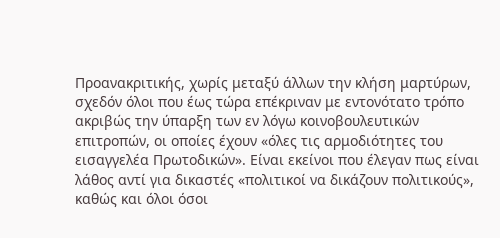Προανακριτικής, χωρίς μεταξύ άλλων την κλήση μαρτύρων, σχεδόν όλοι που έως τώρα επέκριναν με εντονότατο τρόπο ακριβώς την ύπαρξη των εν λόγω κοινοβουλευτικών επιτροπών, οι οποίες έχουν «όλες τις αρμοδιότητες του εισαγγελέα Πρωτοδικών». Είναι εκείνοι που έλεγαν πως είναι λάθος αντί για δικαστές «πολιτικοί να δικάζουν πολιτικούς», καθώς και όλοι όσοι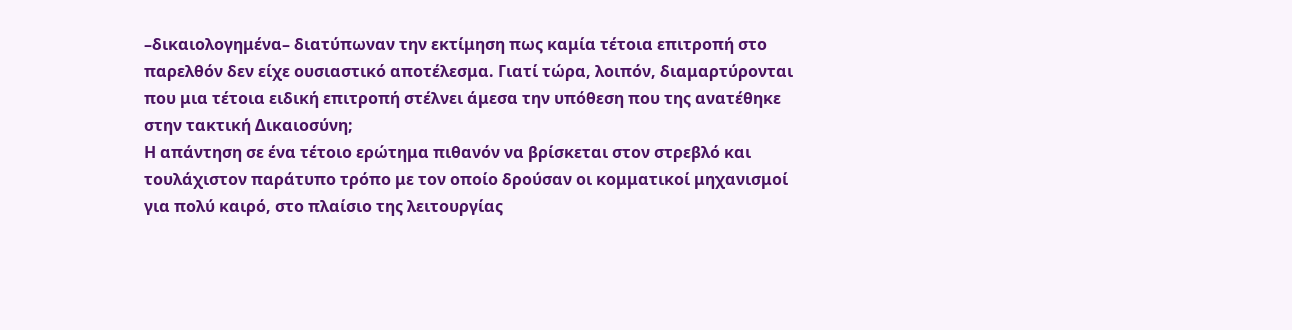–δικαιολογημένα– διατύπωναν την εκτίμηση πως καμία τέτοια επιτροπή στο παρελθόν δεν είχε ουσιαστικό αποτέλεσμα. Γιατί τώρα, λοιπόν, διαμαρτύρονται που μια τέτοια ειδική επιτροπή στέλνει άμεσα την υπόθεση που της ανατέθηκε στην τακτική Δικαιοσύνη;
Η απάντηση σε ένα τέτοιο ερώτημα πιθανόν να βρίσκεται στον στρεβλό και τουλάχιστον παράτυπο τρόπο με τον οποίο δρούσαν οι κομματικοί μηχανισμοί για πολύ καιρό, στο πλαίσιο της λειτουργίας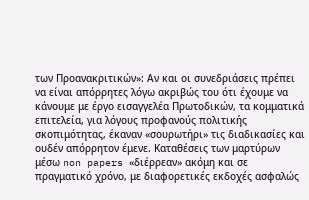των Προανακριτικών»: Αν και οι συνεδριάσεις πρέπει να είναι απόρρητες λόγω ακριβώς του ότι έχουμε να κάνουμε με έργο εισαγγελέα Πρωτοδικών, τα κομματικά επιτελεία, για λόγους προφανούς πολιτικής σκοπιμότητας, έκαναν «σουρωτήρι» τις διαδικασίες και ουδέν απόρρητον έμενε. Καταθέσεις των μαρτύρων μέσω non papers «διέρρεαν» ακόμη και σε πραγματικό χρόνο, με διαφορετικές εκδοχές ασφαλώς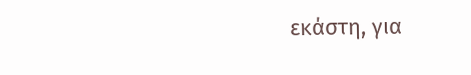εκάστη, για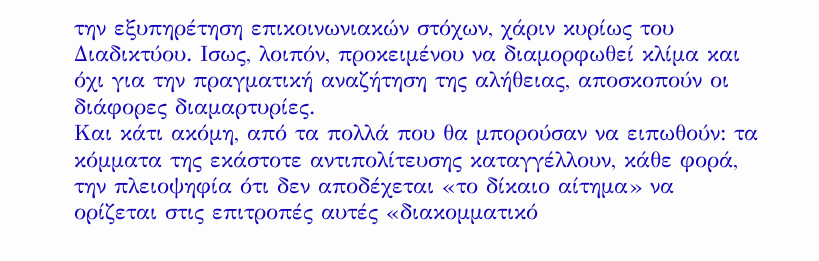την εξυπηρέτηση επικοινωνιακών στόχων, χάριν κυρίως του Διαδικτύου. Ισως, λοιπόν, προκειμένου να διαμορφωθεί κλίμα και όχι για την πραγματική αναζήτηση της αλήθειας, αποσκοπούν οι διάφορες διαμαρτυρίες.
Και κάτι ακόμη, από τα πολλά που θα μπορούσαν να ειπωθούν: τα κόμματα της εκάστοτε αντιπολίτευσης καταγγέλλουν, κάθε φορά, την πλειοψηφία ότι δεν αποδέχεται «το δίκαιο αίτημα» να ορίζεται στις επιτροπές αυτές «διακομματικό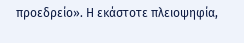προεδρείο». Η εκάστοτε πλειοψηφία,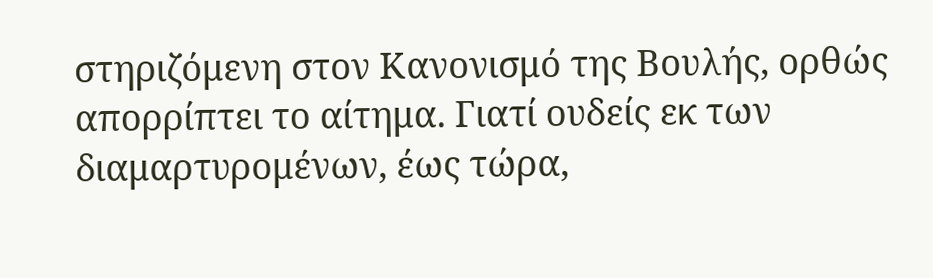στηριζόμενη στον Κανονισμό της Βουλής, ορθώς απορρίπτει το αίτημα. Γιατί ουδείς εκ των διαμαρτυρομένων, έως τώρα,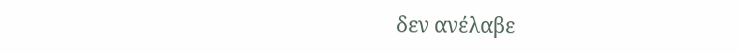δεν ανέλαβε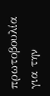πρωτοβουλία για την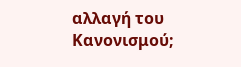αλλαγή του Κανονισμού;